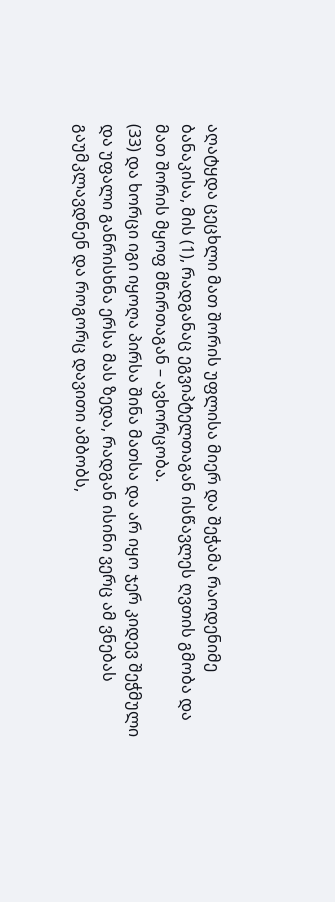აღატყდა ცეცხლი მათ შორის უფლისა მიერ და შეჭამა რაოდენიმე ბანაკისა, მის (1), რადგანაც ეგვიპტელთაგან ისწავლეს ღვთის გმობა და მათ შორის მყოფ მწირთაგან – ავხორცობა.
(33) და ხორცი იგი იყოღა პირსა შინა მათსა და არ იყო ჯერ კიდევ შეჭმული და უფალი განრისხნა ერსა მას ზედა, რადგან ისინი ვერც ამ ვნებას გაუმკლავდნენ და როგორც დავითი ამბობს,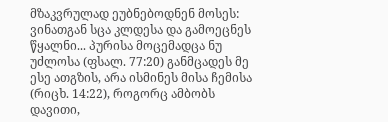მზაკვრულად ეუბნებოდნენ მოსეს: ვინათგან სცა კლდესა და გამოეცნეს წყალნი... პურისა მოცემადცა ნუ უძლოსა (ფსალ. 77:20) განმცადეს მე ესე ათგზის, არა ისმინეს მისა ჩემისა (რიცხ. 14:22), როგორც ამბობს დავითი,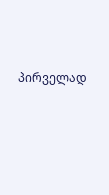პირველად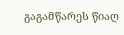გაგამწარეს წიაღ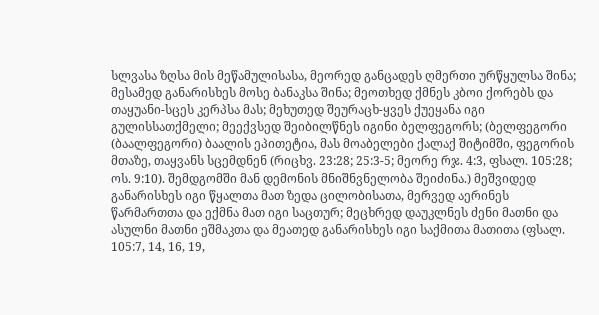სლვასა ზღსა მის მეწამულისასა, მეორედ განცადეს ღმერთი ურწყულსა შინა; მესამედ განარისხეს მოსე ბანაკსა შინა; მეოთხედ ქმნეს კბოი ქორებს და თაყუანი-სცეს კერპსა მას; მეხუთედ შეურაცხ-ყვეს ქუეყანა იგი გულისსათქმელი; მეექვსედ შეიბილწნეს იგინი ბელფეგორს; (ბელფეგორი (ბაალფეგორი) ბაალის ეპითეტია, მას მოაბელები ქალაქ შიტიმში, ფეგორის მთაზე, თაყვანს სცემდნენ (რიცხვ. 23:28; 25:3-5; მეორე რჯ. 4:3, ფსალ. 105:28; ოს. 9:10). შემდგომში მან დემონის მნიშნვნელობა შეიძინა.) მეშვიდედ განარისხეს იგი წყალთა მათ ზედა ცილობისათა, მერვედ აერინეს წარმართთა და ექმნა მათ იგი საცთურ; მეცხრედ დაუკლნეს ძენი მათნი და ასულნი მათნი ეშმაკთა და მეათედ განარისხეს იგი საქმითა მათითა (ფსალ. 105:7, 14, 16, 19,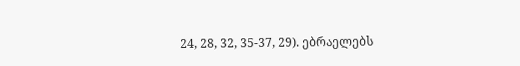24, 28, 32, 35-37, 29). ებრაელებს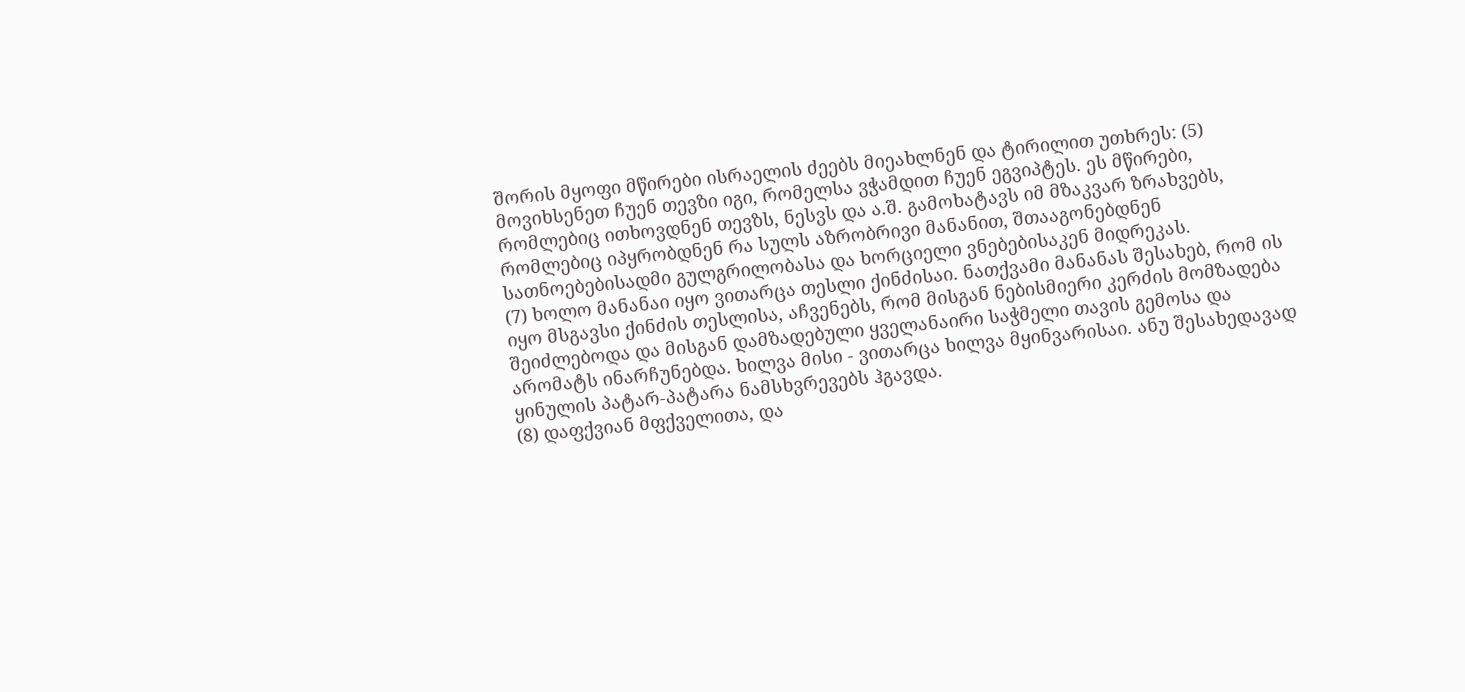შორის მყოფი მწირები ისრაელის ძეებს მიეახლნენ და ტირილით უთხრეს: (5) მოვიხსენეთ ჩუენ თევზი იგი, რომელსა ვჭამდით ჩუენ ეგვიპტეს. ეს მწირები, რომლებიც ითხოვდნენ თევზს, ნესვს და ა.შ. გამოხატავს იმ მზაკვარ ზრახვებს, რომლებიც იპყრობდნენ რა სულს აზრობრივი მანანით, შთააგონებდნენ სათნოებებისადმი გულგრილობასა და ხორციელი ვნებებისაკენ მიდრეკას.
(7) ხოლო მანანაი იყო ვითარცა თესლი ქინძისაი. ნათქვამი მანანას შესახებ, რომ ის იყო მსგავსი ქინძის თესლისა, აჩვენებს, რომ მისგან ნებისმიერი კერძის მომზადება შეიძლებოდა და მისგან დამზადებული ყველანაირი საჭმელი თავის გემოსა და არომატს ინარჩუნებდა. ხილვა მისი - ვითარცა ხილვა მყინვარისაი. ანუ შესახედავად ყინულის პატარ-პატარა ნამსხვრევებს ჰგავდა.
(8) დაფქვიან მფქველითა, და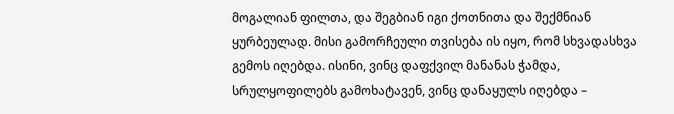მოგალიან ფილთა, და შეგბიან იგი ქოთნითა და შექმნიან ყურბეულად. მისი გამორჩეული თვისება ის იყო, რომ სხვადასხვა გემოს იღებდა. ისინი, ვინც დაფქვილ მანანას ჭამდა, სრულყოფილებს გამოხატავენ, ვინც დანაყულს იღებდა –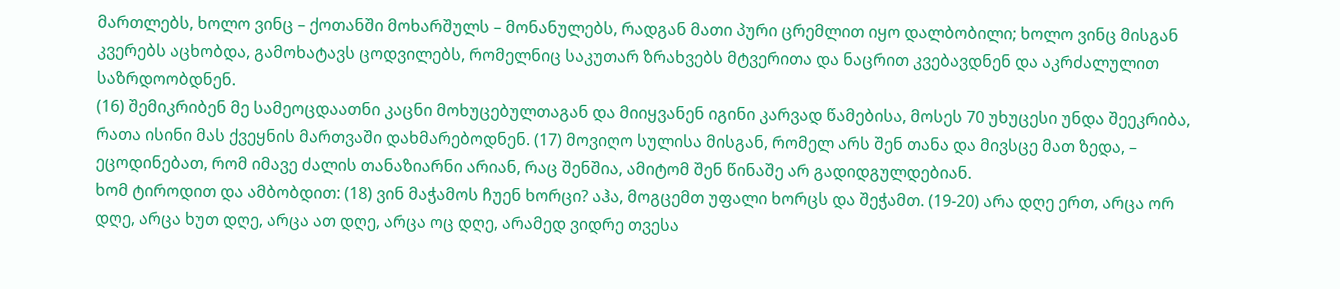მართლებს, ხოლო ვინც – ქოთანში მოხარშულს – მონანულებს, რადგან მათი პური ცრემლით იყო დალბობილი; ხოლო ვინც მისგან კვერებს აცხობდა, გამოხატავს ცოდვილებს, რომელნიც საკუთარ ზრახვებს მტვერითა და ნაცრით კვებავდნენ და აკრძალულით საზრდოობდნენ.
(16) შემიკრიბენ მე სამეოცდაათნი კაცნი მოხუცებულთაგან და მიიყვანენ იგინი კარვად წამებისა, მოსეს 70 უხუცესი უნდა შეეკრიბა, რათა ისინი მას ქვეყნის მართვაში დახმარებოდნენ. (17) მოვიღო სულისა მისგან, რომელ არს შენ თანა და მივსცე მათ ზედა, – ეცოდინებათ, რომ იმავე ძალის თანაზიარნი არიან, რაც შენშია, ამიტომ შენ წინაშე არ გადიდგულდებიან.
ხომ ტიროდით და ამბობდით: (18) ვინ მაჭამოს ჩუენ ხორცი? აჰა, მოგცემთ უფალი ხორცს და შეჭამთ. (19-20) არა დღე ერთ, არცა ორ დღე, არცა ხუთ დღე, არცა ათ დღე, არცა ოც დღე, არამედ ვიდრე თვესა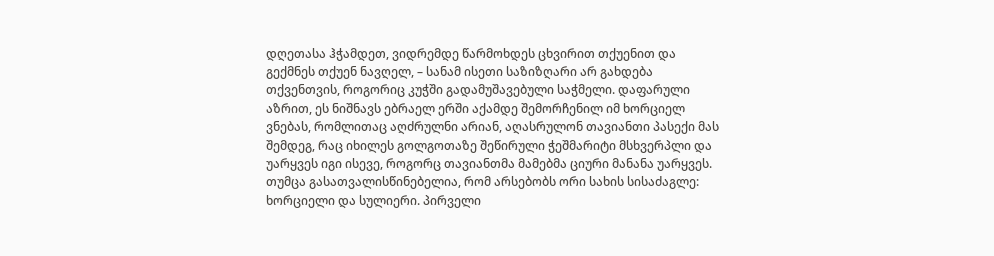დღეთასა ჰჭამდეთ, ვიდრემდე წარმოხდეს ცხვირით თქუენით და გექმნეს თქუენ ნავღელ, – სანამ ისეთი საზიზღარი არ გახდება თქვენთვის, როგორიც კუჭში გადამუშავებული საჭმელი. დაფარული აზრით, ეს ნიშნავს ებრაელ ერში აქამდე შემორჩენილ იმ ხორციელ ვნებას, რომლითაც აღძრულნი არიან, აღასრულონ თავიანთი პასექი მას შემდეგ, რაც იხილეს გოლგოთაზე შეწირული ჭეშმარიტი მსხვერპლი და უარყვეს იგი ისევე, როგორც თავიანთმა მამებმა ციური მანანა უარყვეს. თუმცა გასათვალისწინებელია, რომ არსებობს ორი სახის სისაძაგლე: ხორციელი და სულიერი. პირველი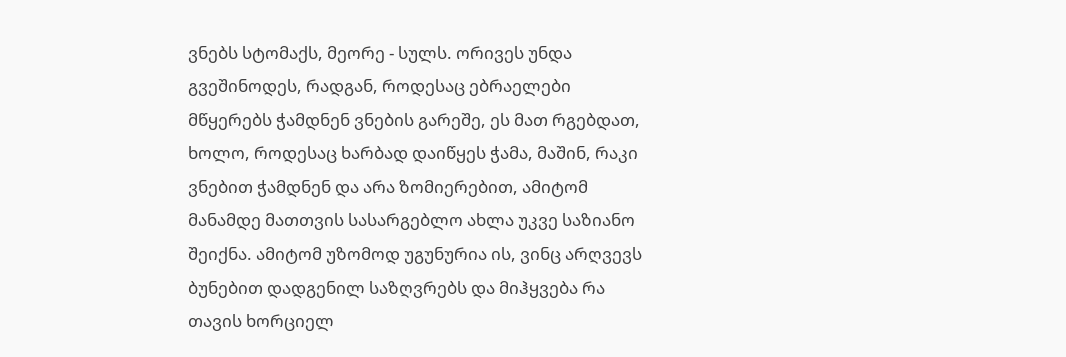ვნებს სტომაქს, მეორე - სულს. ორივეს უნდა გვეშინოდეს, რადგან, როდესაც ებრაელები მწყერებს ჭამდნენ ვნების გარეშე, ეს მათ რგებდათ, ხოლო, როდესაც ხარბად დაიწყეს ჭამა, მაშინ, რაკი ვნებით ჭამდნენ და არა ზომიერებით, ამიტომ მანამდე მათთვის სასარგებლო ახლა უკვე საზიანო შეიქნა. ამიტომ უზომოდ უგუნურია ის, ვინც არღვევს ბუნებით დადგენილ საზღვრებს და მიჰყვება რა თავის ხორციელ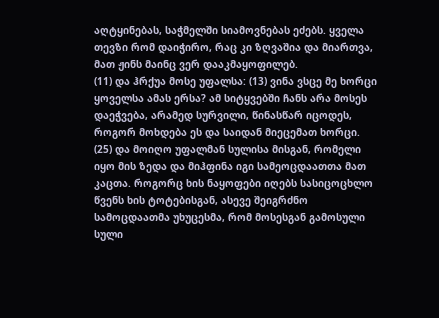აღტყინებას, საჭმელში სიამოვნებას ეძებს. ყველა თევზი რომ დაიჭირო, რაც კი ზღვაშია და მიართვა, მათ ჟინს მაინც ვერ დააკმაყოფილებ.
(11) და ჰრქუა მოსე უფალსა: (13) ვინა ვსცე მე ხორცი ყოველსა ამას ერსა? ამ სიტყვებში ჩანს არა მოსეს დაეჭვება, არამედ სურვილი, წინასწარ იცოდეს, როგორ მოხდება ეს და საიდან მიეცემათ ხორცი.
(25) და მოიღო უფალმან სულისა მისგან, რომელი იყო მის ზედა და მიჰფინა იგი სამეოცდაათთა მათ კაცთა. როგორც ხის ნაყოფები იღებს სასიცოცხლო წვენს ხის ტოტებისგან, ასევე შეიგრძნო სამოცდაათმა უხუცესმა, რომ მოსესგან გამოსული სული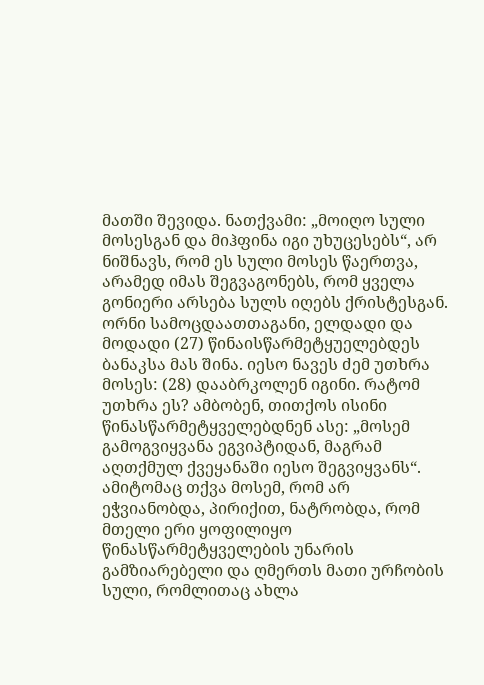მათში შევიდა. ნათქვამი: „მოიღო სული მოსესგან და მიჰფინა იგი უხუცესებს“, არ ნიშნავს, რომ ეს სული მოსეს წაერთვა, არამედ იმას შეგვაგონებს, რომ ყველა გონიერი არსება სულს იღებს ქრისტესგან.
ორნი სამოცდაათთაგანი, ელდადი და მოდადი (27) წინაისწარმეტყუელებდეს ბანაკსა მას შინა. იესო ნავეს ძემ უთხრა მოსეს: (28) დააბრკოლენ იგინი. რატომ უთხრა ეს? ამბობენ, თითქოს ისინი წინასწარმეტყველებდნენ ასე: „მოსემ გამოგვიყვანა ეგვიპტიდან, მაგრამ აღთქმულ ქვეყანაში იესო შეგვიყვანს“. ამიტომაც თქვა მოსემ, რომ არ ეჭვიანობდა, პირიქით, ნატრობდა, რომ მთელი ერი ყოფილიყო წინასწარმეტყველების უნარის გამზიარებელი და ღმერთს მათი ურჩობის სული, რომლითაც ახლა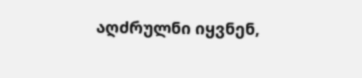აღძრულნი იყვნენ,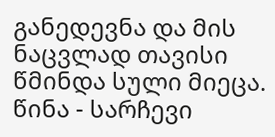განედევნა და მის ნაცვლად თავისი წმინდა სული მიეცა.
წინა - სარჩევი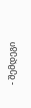- შემდეგი